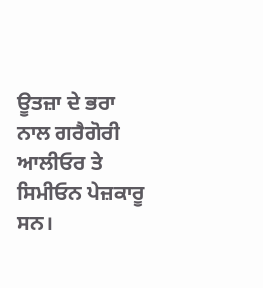ਊਤਜ਼ਾ ਦੇ ਭਰਾ ਨਾਲ ਗਰੈਗੋਰੀ ਆਲੀਓਰ ਤੇ ਸਿਮੀਓਨ ਪੇਜ਼ਕਾਰੂ ਸਨ।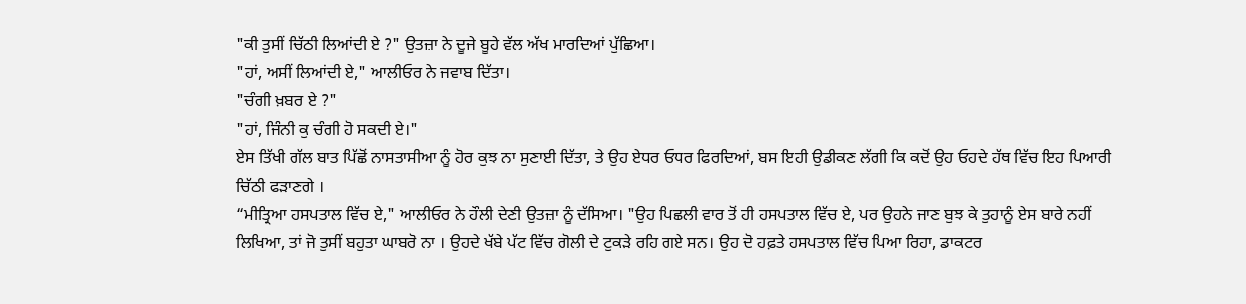"ਕੀ ਤੁਸੀਂ ਚਿੱਠੀ ਲਿਆਂਦੀ ਏ ?" ਉਤਜ਼ਾ ਨੇ ਦੂਜੇ ਬੂਹੇ ਵੱਲ ਅੱਖ ਮਾਰਦਿਆਂ ਪੁੱਛਿਆ।
"ਹਾਂ, ਅਸੀਂ ਲਿਆਂਦੀ ਏ," ਆਲੀਓਰ ਨੇ ਜਵਾਬ ਦਿੱਤਾ।
"ਚੰਗੀ ਖ਼ਬਰ ਏ ?"
"ਹਾਂ, ਜਿੰਨੀ ਕੁ ਚੰਗੀ ਹੋ ਸਕਦੀ ਏ।"
ਏਸ ਤਿੱਖੀ ਗੱਲ ਬਾਤ ਪਿੱਛੋਂ ਨਾਸਤਾਸੀਆ ਨੂੰ ਹੋਰ ਕੁਝ ਨਾ ਸੁਣਾਈ ਦਿੱਤਾ, ਤੇ ਉਹ ਏਧਰ ਓਧਰ ਫਿਰਦਿਆਂ, ਬਸ ਇਹੀ ਉਡੀਕਣ ਲੱਗੀ ਕਿ ਕਦੋਂ ਉਹ ਓਹਦੇ ਹੱਥ ਵਿੱਚ ਇਹ ਪਿਆਰੀ ਚਿੱਠੀ ਫੜਾਣਗੇ ।
“ਮੀਤ੍ਰਿਆ ਹਸਪਤਾਲ ਵਿੱਚ ਏ," ਆਲੀਓਰ ਨੇ ਹੌਲੀ ਦੇਣੀ ਉਤਜ਼ਾ ਨੂੰ ਦੱਸਿਆ। "ਉਹ ਪਿਛਲੀ ਵਾਰ ਤੋਂ ਹੀ ਹਸਪਤਾਲ ਵਿੱਚ ਏ, ਪਰ ਉਹਨੇ ਜਾਣ ਬੁਝ ਕੇ ਤੁਹਾਨੂੰ ਏਸ ਬਾਰੇ ਨਹੀਂ ਲਿਖਿਆ, ਤਾਂ ਜੋ ਤੁਸੀਂ ਬਹੁਤਾ ਘਾਬਰੋ ਨਾ । ਉਹਦੇ ਖੱਬੇ ਪੱਟ ਵਿੱਚ ਗੋਲੀ ਦੇ ਟੁਕੜੇ ਰਹਿ ਗਏ ਸਨ। ਉਹ ਦੋ ਹਫ਼ਤੇ ਹਸਪਤਾਲ ਵਿੱਚ ਪਿਆ ਰਿਹਾ, ਡਾਕਟਰ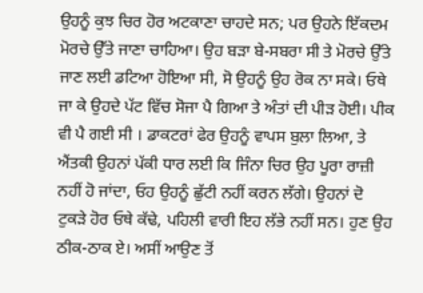ਉਹਨੂੰ ਕੁਝ ਚਿਰ ਹੋਰ ਅਟਕਾਣਾ ਚਾਹਦੇ ਸਨ; ਪਰ ਉਹਨੇ ਇੱਕਦਮ ਮੋਰਚੇ ਉੱਤੇ ਜਾਣਾ ਚਾਹਿਆ। ਉਹ ਬੜਾ ਬੇ-ਸਬਰਾ ਸੀ ਤੇ ਮੋਰਚੇ ਉੱਤੇ ਜਾਣ ਲਈ ਡਟਿਆ ਹੋਇਆ ਸੀ, ਸੋ ਉਹਨੂੰ ਉਹ ਰੋਕ ਨਾ ਸਕੇ। ਓਥੇ ਜਾ ਕੇ ਉਹਦੇ ਪੱਟ ਵਿੱਚ ਸੋਜਾ ਪੈ ਗਿਆ ਤੇ ਅੰਤਾਂ ਦੀ ਪੀੜ ਹੋਈ। ਪੀਕ ਵੀ ਪੈ ਗਈ ਸੀ । ਡਾਕਟਰਾਂ ਫੇਰ ਉਹਨੂੰ ਵਾਪਸ ਬੁਲਾ ਲਿਆ, ਤੇ ਐਂਤਕੀ ਉਹਨਾਂ ਪੱਕੀ ਧਾਰ ਲਈ ਕਿ ਜਿੰਨਾ ਚਿਰ ਉਹ ਪੂਰਾ ਰਾਜ਼ੀ ਨਹੀਂ ਹੋ ਜਾਂਦਾ, ਓਹ ਉਹਨੂੰ ਛੁੱਟੀ ਨਹੀਂ ਕਰਨ ਲੱਗੇ। ਉਹਨਾਂ ਦੋ ਟੁਕੜੇ ਹੋਰ ਓਥੇ ਕੱਢੇ, ਪਹਿਲੀ ਵਾਰੀ ਇਹ ਲੱਭੇ ਨਹੀਂ ਸਨ। ਹੁਣ ਉਹ ਠੀਕ-ਠਾਕ ਏ। ਅਸੀਂ ਆਉਣ ਤੋਂ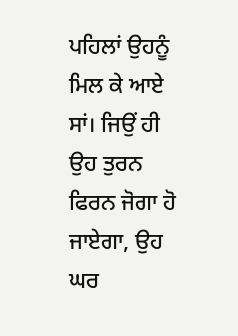ਪਹਿਲਾਂ ਉਹਨੂੰ ਮਿਲ ਕੇ ਆਏ ਸਾਂ। ਜਿਉਂ ਹੀ ਉਹ ਤੁਰਨ ਫਿਰਨ ਜੋਗਾ ਹੋ ਜਾਏਗਾ, ਉਹ ਘਰ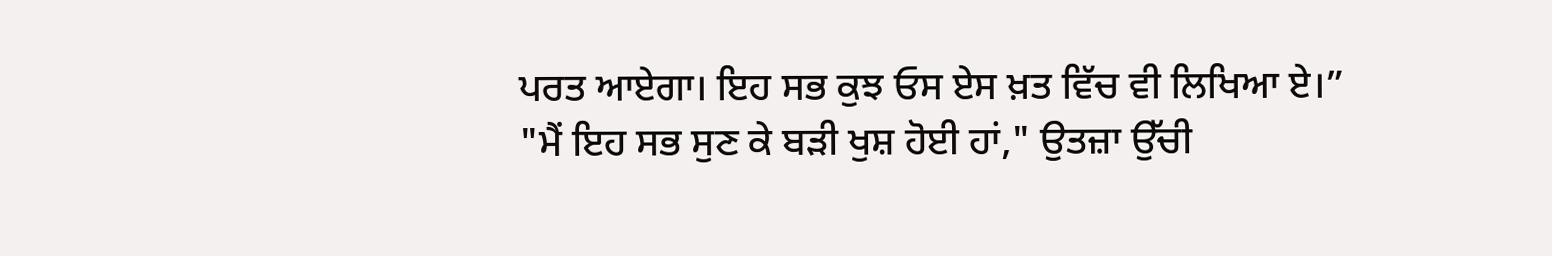ਪਰਤ ਆਏਗਾ। ਇਹ ਸਭ ਕੁਝ ਓਸ ਏਸ ਖ਼ਤ ਵਿੱਚ ਵੀ ਲਿਖਿਆ ਏ।”
"ਮੈਂ ਇਹ ਸਭ ਸੁਣ ਕੇ ਬੜੀ ਖੁਸ਼ ਹੋਈ ਹਾਂ," ਉਤਜ਼ਾ ਉੱਚੀ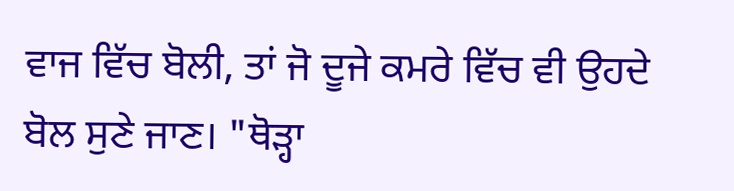ਵਾਜ ਵਿੱਚ ਬੋਲੀ, ਤਾਂ ਜੋ ਦੂਜੇ ਕਮਰੇ ਵਿੱਚ ਵੀ ਉਹਦੇ ਬੋਲ ਸੁਣੇ ਜਾਣ। "ਥੋੜ੍ਹਾ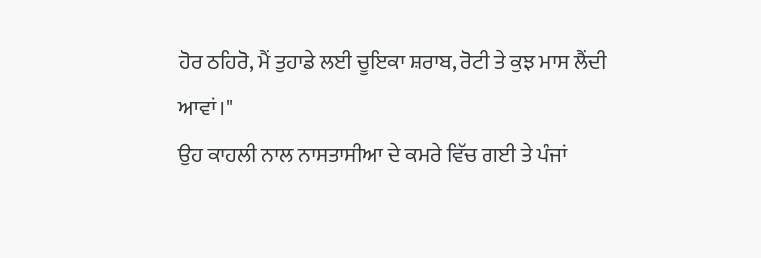ਹੋਰ ਠਹਿਰੋ, ਮੈਂ ਤੁਹਾਡੇ ਲਈ ਚੂਇਕਾ ਸ਼ਰਾਬ, ਰੋਟੀ ਤੇ ਕੁਝ ਮਾਸ ਲੈਂਦੀ ਆਵਾਂ।"
ਉਹ ਕਾਹਲੀ ਨਾਲ ਨਾਸਤਾਸੀਆ ਦੇ ਕਮਰੇ ਵਿੱਚ ਗਈ ਤੇ ਪੰਜਾਂ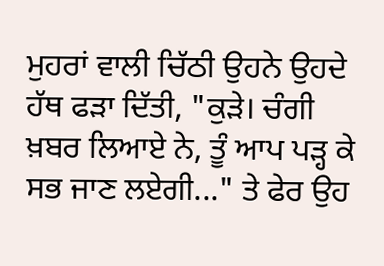ਮੁਹਰਾਂ ਵਾਲੀ ਚਿੱਠੀ ਉਹਨੇ ਉਹਦੇ ਹੱਥ ਫੜਾ ਦਿੱਤੀ, "ਕੁੜੇ। ਚੰਗੀ ਖ਼ਬਰ ਲਿਆਏ ਨੇ, ਤੂੰ ਆਪ ਪੜ੍ਹ ਕੇ ਸਭ ਜਾਣ ਲਏਗੀ..." ਤੇ ਫੇਰ ਉਹ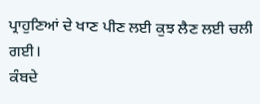ਪ੍ਰਾਹੁਣਿਆਂ ਦੇ ਖਾਣ ਪੀਣ ਲਈ ਕੁਝ ਲੈਣ ਲਈ ਚਲੀ ਗਈ।
ਕੰਬਦੇ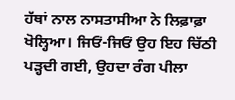ਹੱਥਾਂ ਨਾਲ ਨਾਸਤਾਸੀਆ ਨੇ ਲਿਫ਼ਾਫ਼ਾ ਖੋਲ੍ਹਿਆ। ਜਿਓਂ-ਜਿਓਂ ਉਹ ਇਹ ਚਿੱਠੀ ਪੜ੍ਹਦੀ ਗਈ, ਉਹਦਾ ਰੰਗ ਪੀਲਾ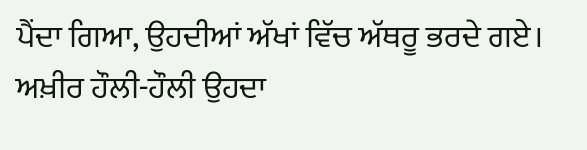ਪੈਂਦਾ ਗਿਆ, ਉਹਦੀਆਂ ਅੱਖਾਂ ਵਿੱਚ ਅੱਥਰੂ ਭਰਦੇ ਗਏ। ਅਖ਼ੀਰ ਹੌਲੀ-ਹੌਲੀ ਉਹਦਾ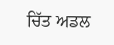ਚਿੱਤ ਅਡਲ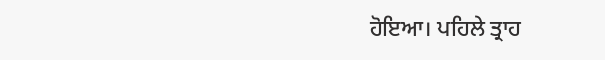ਹੋਇਆ। ਪਹਿਲੇ ਤ੍ਰਾਹ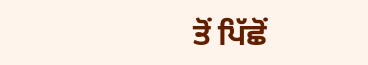ਤੋਂ ਪਿੱਛੋਂ